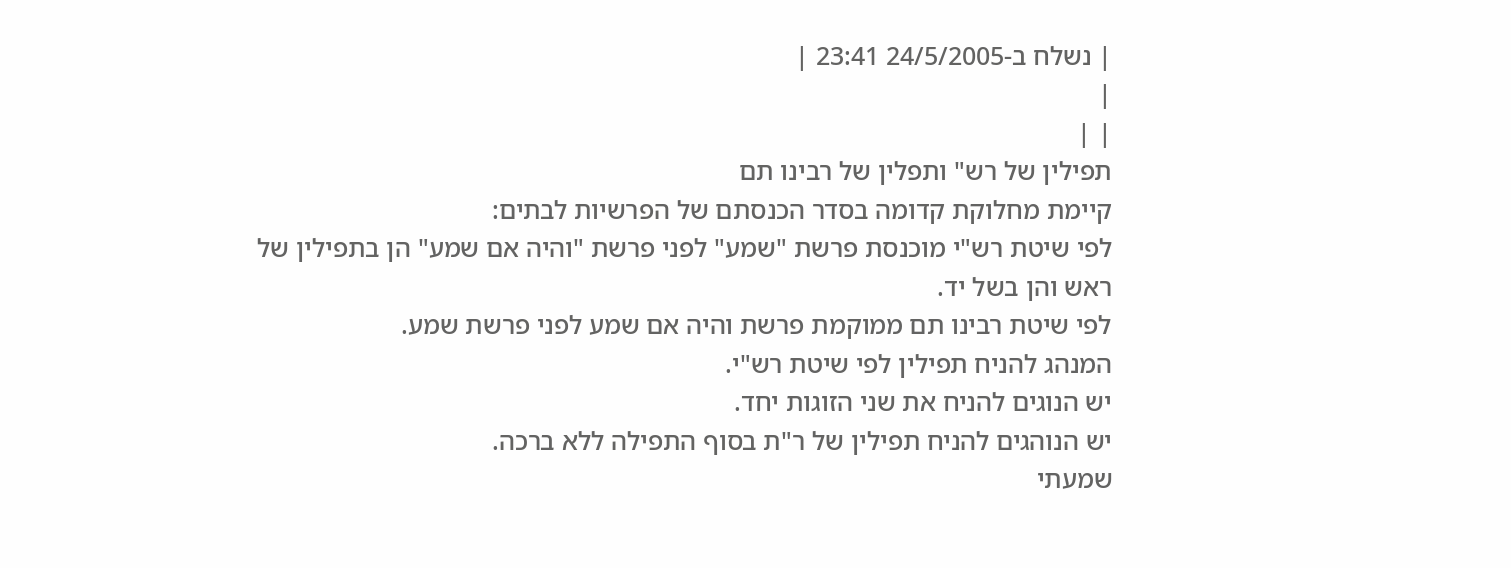| נשלח ב-24/5/2005 23:41 |
|
| |
תפילין של רש" ותפלין של רבינו תם
קיימת מחלוקת קדומה בסדר הכנסתם של הפרשיות לבתים:
לפי שיטת רש"י מוכנסת פרשת "שמע" לפני פרשת "והיה אם שמע" הן בתפילין של ראש והן בשל יד.
לפי שיטת רבינו תם ממוקמת פרשת והיה אם שמע לפני פרשת שמע.
המנהג להניח תפילין לפי שיטת רש"י.
יש הנוגים להניח את שני הזוגות יחד.
יש הנוהגים להניח תפילין של ר"ת בסוף התפילה ללא ברכה.
שמעתי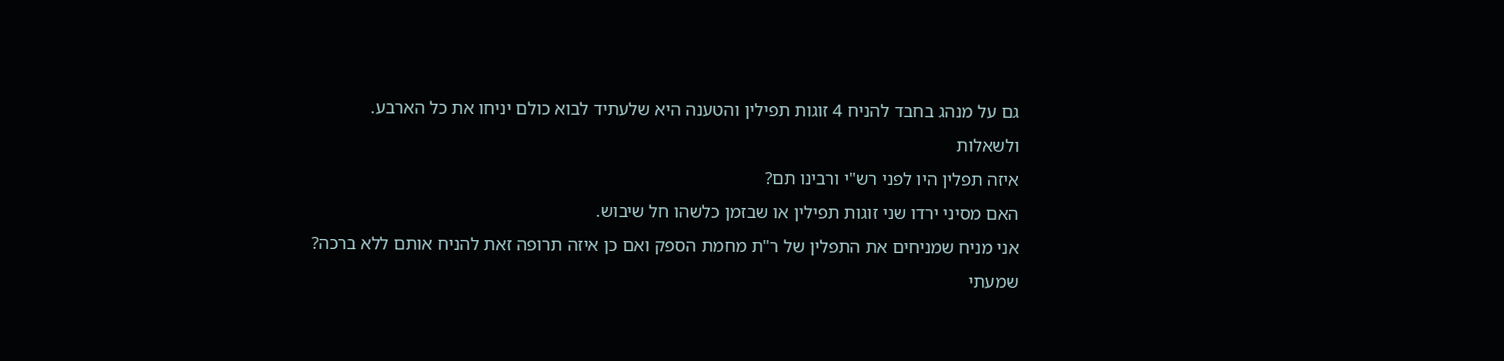גם על מנהג בחבד להניח 4 זוגות תפילין והטענה היא שלעתיד לבוא כולם יניחו את כל הארבע.
ולשאלות
איזה תפלין היו לפני רש"י ורבינו תם?
האם מסיני ירדו שני זוגות תפילין או שבזמן כלשהו חל שיבוש.
אני מניח שמניחים את התפלין של ר"ת מחמת הספק ואם כן איזה תרופה זאת להניח אותם ללא ברכה?
שמעתי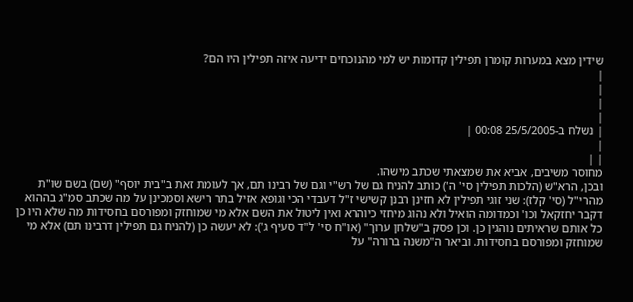שידין מצא במערות קומרן תפילין קדומות יש למי מהנוכחים ידיעה איזה תפילין היו הם?
|
|
|
|
| נשלח ב-25/5/2005 00:08 |
|
| |
מחוסר משיבים, אביא את שמצאתי שכתב מישהו.
ובכן, הרא"ש (הלכות תפילין סי' ה') כותב להניח גם של רש"י וגם של רבינו תם, אך לעומת זאת ב"בית יוסף" (שם) בשם שו"ת מהרי"ל (סי' קלז): שני זוגי תפילין לא חזינן רבנן קשישי ז"ל דעבדי הכי וגופא אזיל בתר רישא וסמכינן על מה שכתב סמ"ג בההוא דקבר יחזקאל וכו' וכמדומה הואיל ולא נהוג מיחזי כיוהרא ואין ליטול את השם אלא מי שמוחזק ומפורסם בחסידות מה שלא היו כן כל אותם שראיתים נוהגין כן. וכן פסק ב"שלחן ערוך" (או"ח סי' ל"ד סעיף ג'): לא יעשה כן (להניח גם תפילין דרבינו תם) אלא מי שמוחזק ומפורסם בחסידות. וביאר ה"משנה ברורה" על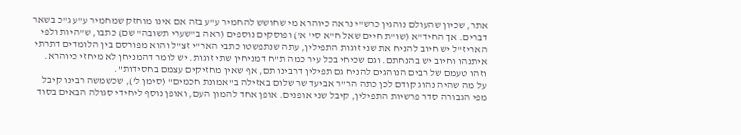אתר, שכיון שהעולם נוהגין כרש"י נראה כיוהרא מי שחושש להחמיר ע"ע בזה אם אינו מוחזק שמחמיר ע"ע ג"כ בשאר דברים. אך החיד"א (שו"ת חיים שאל ח"א סי' א') ופוסקים נוספים (ראה ב"שערי תשובה" שם) כתבו, ש"היות ולפי האריז"ל יש חיוב להניח את שני זוגות התפילין, עתה שנתפשטו כתבי האר"י זצ"ל והוא מפורסם בין הלומדים דתרתי איתנהו וחיוב יש בהנחתם. וגם שכיחי בכל עיר כמה ת"ח דמניחין שתי זוגות. יש לומר דהמניחן לא מיחזי כיוהרא. וזהו טעמם של רבים הנוהגים להניח גם תפילין דרבינו תם, אף שאין מחזיקים עצמם בחסידות".
על מה שהיה נהוג קודם לכן כתה הר"ר אביעד שר שלום באזילה ב"אמונת חכמים" (סימן ל'), שכשמשה רבינו קיבל מפי הגבורה סדר פרשיות התפילין, קיבל שני אופנים. אופן אחד להמון העם, ואופן נוסף ליחידי סגולה הבאים בסוד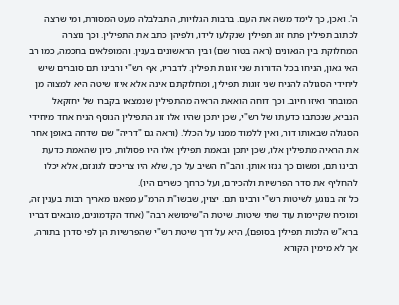ה'. ואכן, כך לימד משה את העם. ברבות הגלויות, התבלבלה מעט המסורת, ומי שרצה לכתוב תפילין פתח זוג תפילין שנקלעו לידו, ולפיהן כתב את התפילין. וכך נוצרה המחלוקת בין הגאונים (ראה בטור שם) ובין הראשונים בענין. והמופלאים בחכמה, כמו רב האי גאון, הניחו בכל הדורות שני זוגות תפילין. לדבריו, אף רש"י ורבינו תם סוברים שיש ליחידי הסגולה להניח שני זוגות תפילין, ומחלוקתם אינה אלא איזו שיטה היא למצוה מן המובחר ואיזו חיוב. וכך דוחה הואאת הראיה מהתפילין שנמצאו בקברו של יחזקאל הנביא, שנכתבו כדעתו של רש"י, שכן יתכן שהיו אלו זוג התפילין הנוסף הניח אחד מיחידי הסגולה שבאותו דור, ואין ללמוד ממנו על הכלל. (וראה גם "דריה" שם שדחה באופן אחר את הראיה מתפילין אלו, שכן יתכן ובאמת תפילין אלו היו פסולות, כיון שהאמת כדעת רבינו תם, ומשום כך גנזו אותן. והב"ח השיב על כך, שלא היו צריכים לגונזם, אלא יכלו להחליף את סדר הפרשיות ולהכירם, ועל כרחך כשרים היו).
כל זה בנוגע לשיטות רש"י ורבינו תם. יצוין, שבשו"ת הרמ"ע מפאנו מאריך רבות בענין זה, ומוכיח שקיימות עוד שתי שיטות. שיטת ה"שימושא רבה" (אחד הקדמונים, מובאים דבריו ברא"ש הלכות תפילין בסופם), היא על דרך שיטת רש"י שהפרשיות הן לפי סדרן בתורה, אך לא מימין הקורא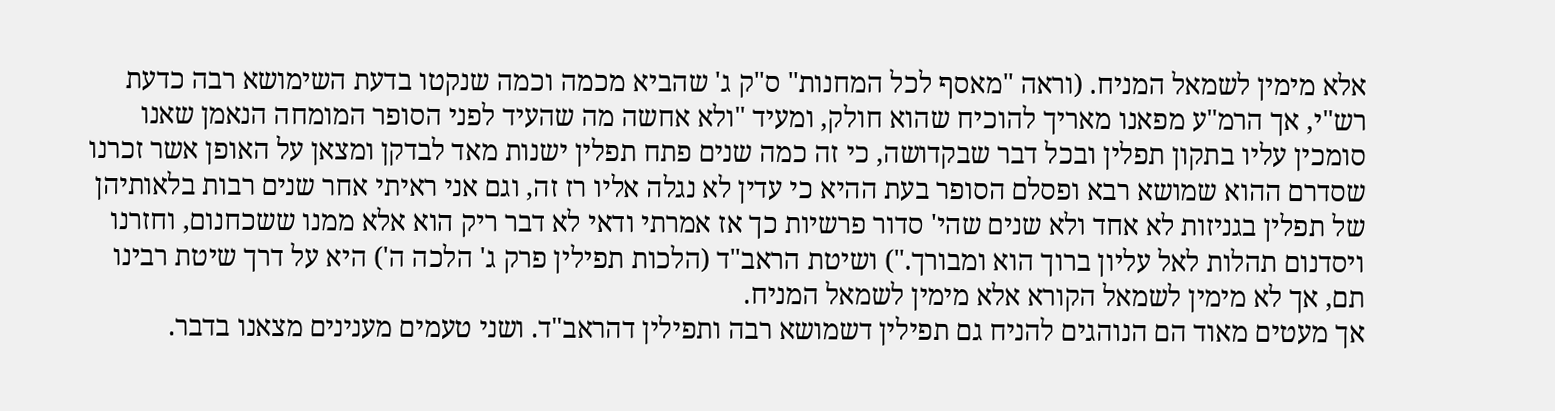אלא מימין לשמאל המניח. (וראה "מאסף לכל המחנות" ס"ק ג' שהביא מכמה וכמה שנקטו בדעת השימושא רבה כדעת רש"י, אך הרמ"ע מפאנו מאריך להוכיח שהוא חולק, ומעיד "ולא אחשה מה שהעיד לפני הסופר המומחה הנאמן שאנו סומכין עליו בתקון תפלין ובכל דבר שבקדושה, כי זה כמה שנים פתח תפלין ישנות מאד לבדקן ומצאן על האופן אשר זכרנו שסדרם ההוא שמושא רבא ופסלם הסופר בעת ההיא כי עדין לא נגלה אליו רז זה, וגם אני ראיתי אחר שנים רבות בלאותיהן של תפלין בגניזות לא אחד ולא שנים שהי' סדור פרשיות כך אז אמרתי ודאי לא דבר ריק הוא אלא ממנו ששכחנום, וחזרנו ויסדנום תהלות לאל עליון ברוך הוא ומבורך.") ושיטת הראב"ד (הלכות תפילין פרק ג' הלכה ה') היא על דרך שיטת רבינו תם, אך לא מימין לשמאל הקורא אלא מימין לשמאל המניח.
אך מעטים מאוד הם הנוהגים להניח גם תפילין דשמושא רבה ותפילין דהראב"ד. ושני טעמים מענינים מצאנו בדבר.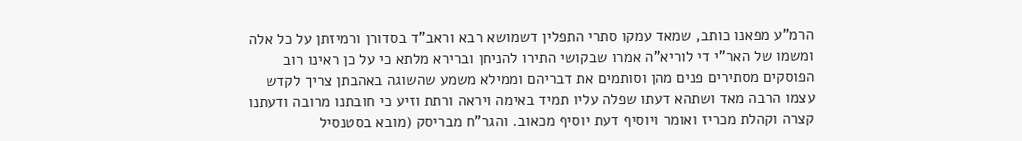הרמ"ע מפאנו כותב, שמאד עמקו סתרי התפלין דשמושא רבא וראב"ד בסדורן ורמיזתן על כל אלה ומשמו של האר"י די לוריא"ה אמרו שבקושי התירו להניחן וברירא מלתא כי על כן ראינו רוב הפוסקים מסתירים פנים מהן וסותמים את דבריהם וממילא משמע שהשוגה באהבתן צריך לקדש עצמו הרבה מאד ושתהא דעתו שפלה עליו תמיד באימה ויראה ורתת וזיע כי חובתנו מרובה ודעתנו קצרה וקהלת מכריז ואומר ויוסיף דעת יוסיף מכאוב. והגר"ח מבריסק (מובא בסטנסיל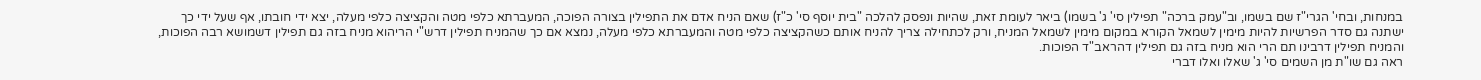במנחות, ובחי' הגרי"ז שם בשמו, וב"עמק ברכה" תפילין סי' ג' בשמו) ביאר לעומת זאת, שהיות ונפסק להלכה "בית יוסף סי' כ"ז) שאם הניח אדם את התפילין בצורה הפוכה, המעברתא כלפי מטה והקציצה כלפי מעלה, יצא ידי חובתו, אף שעל ידי כך ישתנה גם סדר הפרשיות להיות מימין לשמאל הקורא במקום מימין לשמאל המניח, ורק לכתחילה צריך להניח אותם כשהקציצה כלפי מטה והמעברתא כלפי מעלה, נמצא אם כך שהמניח תפילין דרש"י הריהוא מניח בזה גם תפילין דשמושא רבה הפוכות, והמניח תפילין דרבינו תם הרי הוא מניח בזה גם תפילין דהראב"ד הפוכות.
ראה גם שו"ת מן השמים סי' ג' שאלו ואלו דברי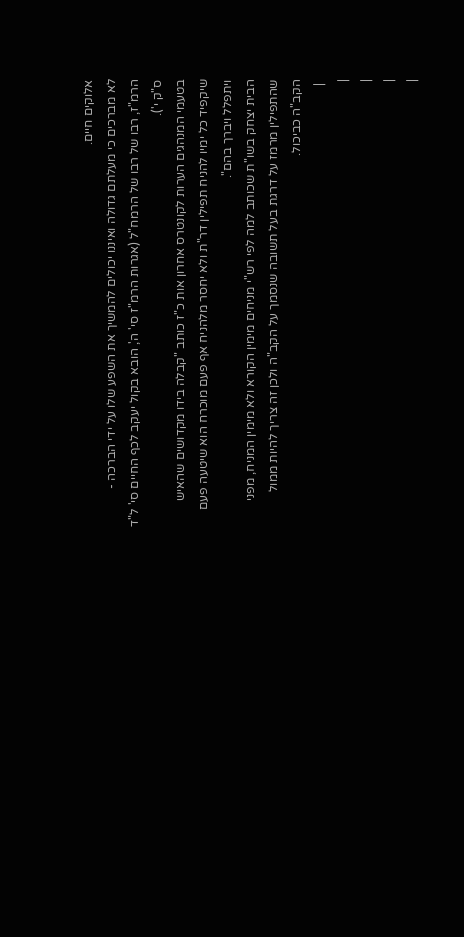אלוקים חיים.
לא מברכים כי מעלתם גדולה ואיננו יכולים להמשיך את השפע שלו על ידי הברכה - הרמ"ז, רבו של רבו של הרמח"ל (אגרות הרמ"ז סי' ה', הובא בקול יעקב לכף החיים סי' ל"ד ס"ק י').
בטעמי המנהגים הערות לקונטרס אחרון אות כ"ז כותב "קבלה בידו מקדושים שהאיש שיקפיד כל ימיו להניח תפילין דר"ת ולא יחסר מלהניח אף פעם מוכרח הוא שיטעה פעם ויתפלל ויברך בהם".
הבית יצחק בשו"ת שכותב למה לפי רש"י מניחים מימין הקורא ולא מימין המניח, מפני שהתפילין מרמז על דרגת בעל תשובה שנסמך על הקב"ה ולכן זה צריך להיות ממול הקב"ה כביכול.
 |
|
|
|
|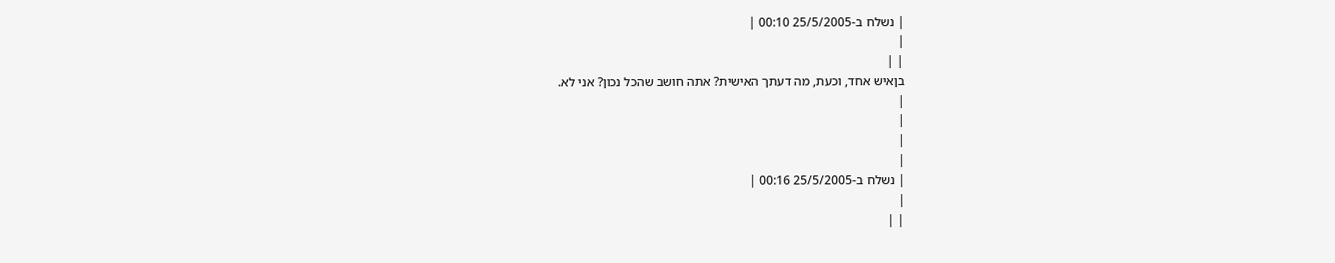| נשלח ב-25/5/2005 00:10 |
|
| |
בןאיש אחד, וכעת, מה דעתך האישית? אתה חושב שהכל נכון? אני לא.
|
|
|
|
| נשלח ב-25/5/2005 00:16 |
|
| |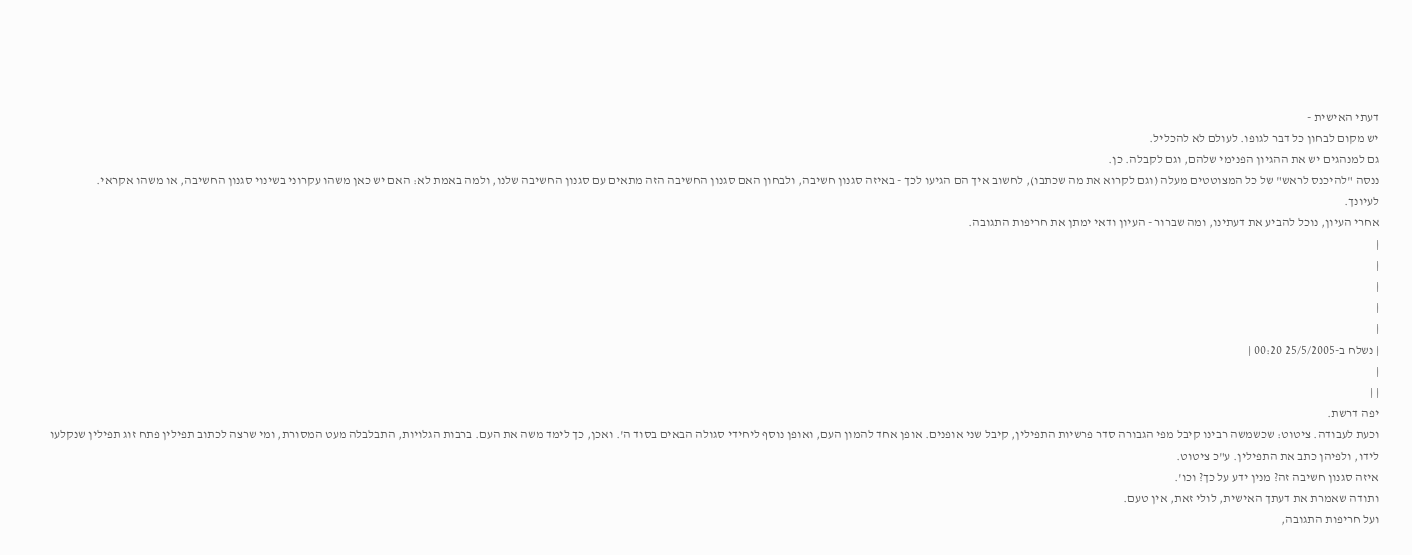דעתי האישית -
יש מקום לבחון כל דבר לגופו. לעולם לא להכליל.
גם למנהגים יש את ההגיון הפנימי שלהם, וגם לקבלה. כן.
ננסה "להיכנס לראש" של כל המצוטטים מעלה (וגם לקרוא את מה שכתבו), לחשוב איך הם הגיעו לכך - באיזה סגנון חשיבה, ולבחון האם סגנון החשיבה הזה מתאים עם סגנון החשיבה שלנו, ולמה באמת לא: האם יש כאן משהו עקרוני בשינוי סגנון החשיבה, או משהו אקראי.
לעיונך.
אחרי העיון, נוכל להביע את דעתינו, ומה שברור - העיון ודאי ימתן את חריפות התגובה.
|
|
|
|
|
| נשלח ב-25/5/2005 00:20 |
|
| |
יפה דרשת.
וכעת לעבודה. ציטוט: שכשמשה רבינו קיבל מפי הגבורה סדר פרשיות התפילין, קיבל שני אופנים. אופן אחד להמון העם, ואופן נוסף ליחידי סגולה הבאים בסוד ה'. ואכן, כך לימד משה את העם. ברבות הגלויות, התבלבלה מעט המסורת, ומי שרצה לכתוב תפילין פתח זוג תפילין שנקלעו לידו, ולפיהן כתב את התפילין. ע"כ ציטוט.
איזה סגנון חשיבה זה? מנין ידע על כך? וכו'.
ותודה שאמרת את דעתך האישית, לולי זאת, אין טעם.
ועל חריפות התגובה,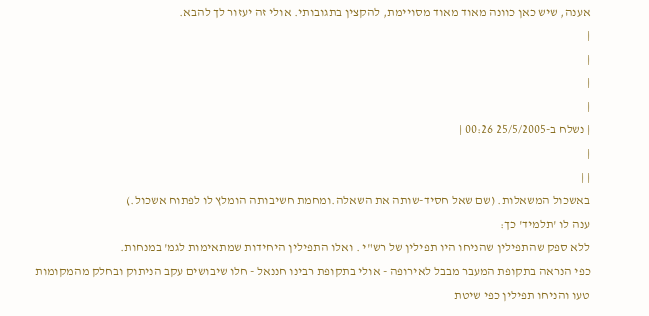אענה, שיש כאן כוונה מאוד מאוד מסויימת, להקצין בתגובותי. אולי זה יעזור לך להבא.
|
|
|
|
| נשלח ב-25/5/2005 00:26 |
|
| |
באשכול המשאלות. (שם שאל חסיד-שותה את השאלה.ומחמת חשיבותה הומלץ לו לפתוח אשכול.)
ענה לו 'תלמיד' כך:
ללא ספק שהתפילין שהניחו היו תפילין של רש"י . ואלו התפילין היחידות שמתאימות לגמ' במנחות.
כפי הנראה בתקופת המעבר מבבל לאירופה - אולי בתקופת רבינו חננאל - חלו שיבושים עקב הניתוק ובחלק מהמקומות טעו והניחו תפילין כפי שיטת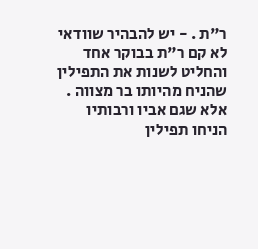ר"ת . - יש להבהיר שוודאי לא קם ר"ת בבוקר אחד והחליט לשנות את התפילין שהניח מהיותו בר מצווה . אלא שגם אביו ורבותיו הניחו תפילין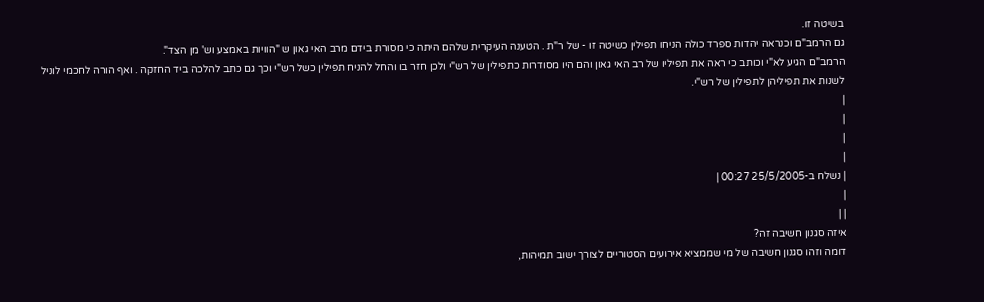בשיטה זו.
גם הרמב"ם וכנראה יהדות ספרד כולה הניחו תפילין כשיטה זו - של ר"ת . הטענה העיקרית שלהם היתה כי מסורת בידם מרב האי גאון ש "הוויות באמצע וש' מן הצד".
הרמב"ם הגיע לא"י וכותב כי ראה את תפיליו של רב האי גאון והם היו מסודרות כתפילין של רש"י ולכן חזר בו והחל להניח תפילין כשל רש"י וכך גם כתב להלכה ביד החזקה . ואף הורה לחכמי לוניל לשנות את תפיליהן לתפילין של רש"י.
|
|
|
|
| נשלח ב-25/5/2005 00:27 |
|
| |
איזה סגנון חשיבה זה?
דומה וזהו סגנון חשיבה של מי שממציא אירועים הסטוריים לצורך ישוב תמיהות,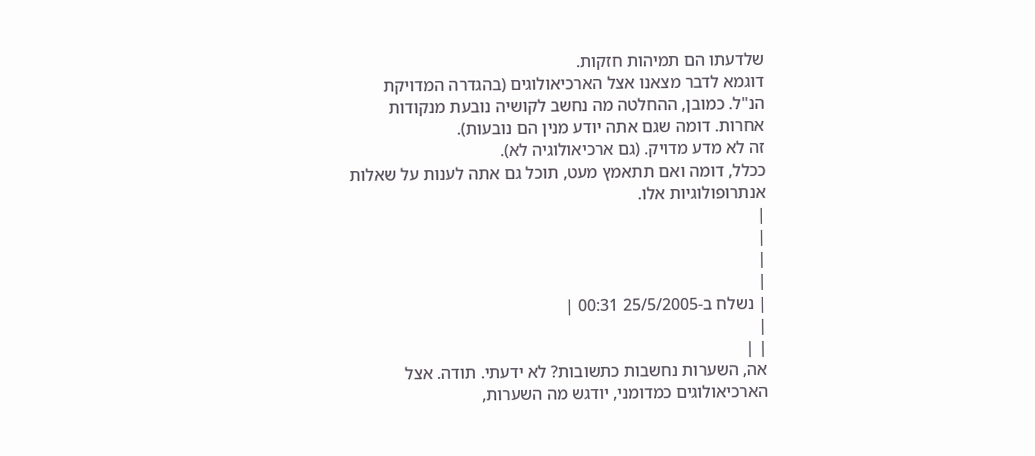שלדעתו הם תמיהות חזקות.
דוגמא לדבר מצאנו אצל הארכיאולוגים (בהגדרה המדויקת הנ"ל. כמובן, ההחלטה מה נחשב לקושיה נובעת מנקודות אחרות. דומה שגם אתה יודע מנין הם נובעות).
זה לא מדע מדויק. (גם ארכיאולוגיה לא).
ככלל, דומה ואם תתאמץ מעט, תוכל גם אתה לענות על שאלות אנתרופולוגיות אלו.
|
|
|
|
| נשלח ב-25/5/2005 00:31 |
|
| |
אה, השערות נחשבות כתשובות? לא ידעתי. תודה. אצל הארכיאולוגים כמדומני, יודגש מה השערות,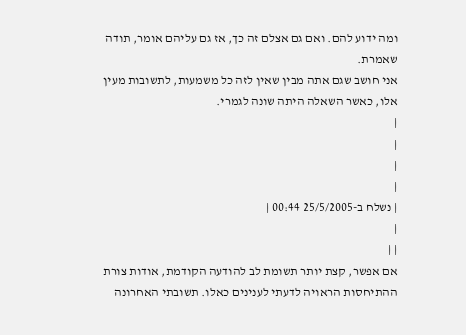ומה ידוע להם. ואם גם אצלם זה כך, אז גם עליהם אומר, תודה שאמרת.
אני חושב שגם אתה מבין שאין לזה כל משמעות, לתשובות מעין אלו, כאשר השאלה היתה שונה לגמרי.
|
|
|
|
| נשלח ב-25/5/2005 00:44 |
|
| |
אם אפשר, קצת יותר תשומת לב להודעה הקודמת, אודות צורת ההתיחסות הראויה לדעתי לענינים כאלו. תשובתי האחרונה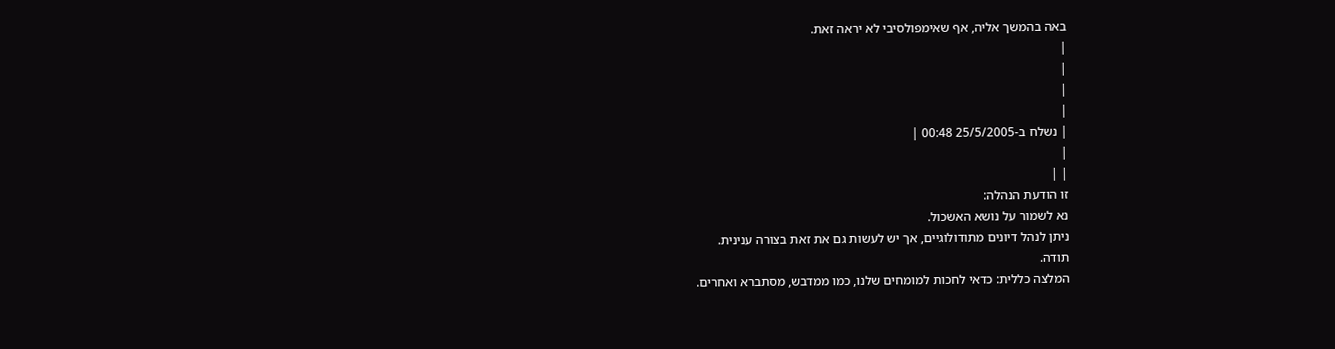באה בהמשך אליה, אף שאימפולסיבי לא יראה זאת.
|
|
|
|
| נשלח ב-25/5/2005 00:48 |
|
| |
זו הודעת הנהלה:
נא לשמור על נושא האשכול.
ניתן לנהל דיונים מתודולוגיים, אך יש לעשות גם את זאת בצורה ענינית.
תודה.
המלצה כללית: כדאי לחכות למומחים שלנו, כמו ממדבש, מסתברא ואחרים.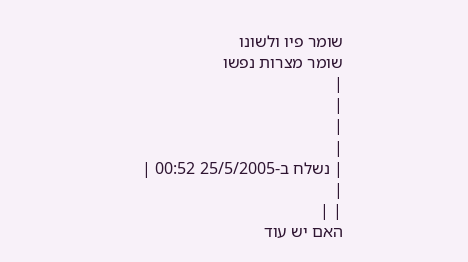שומר פיו ולשונו
שומר מצרות נפשו
|
|
|
|
| נשלח ב-25/5/2005 00:52 |
|
| |
האם יש עוד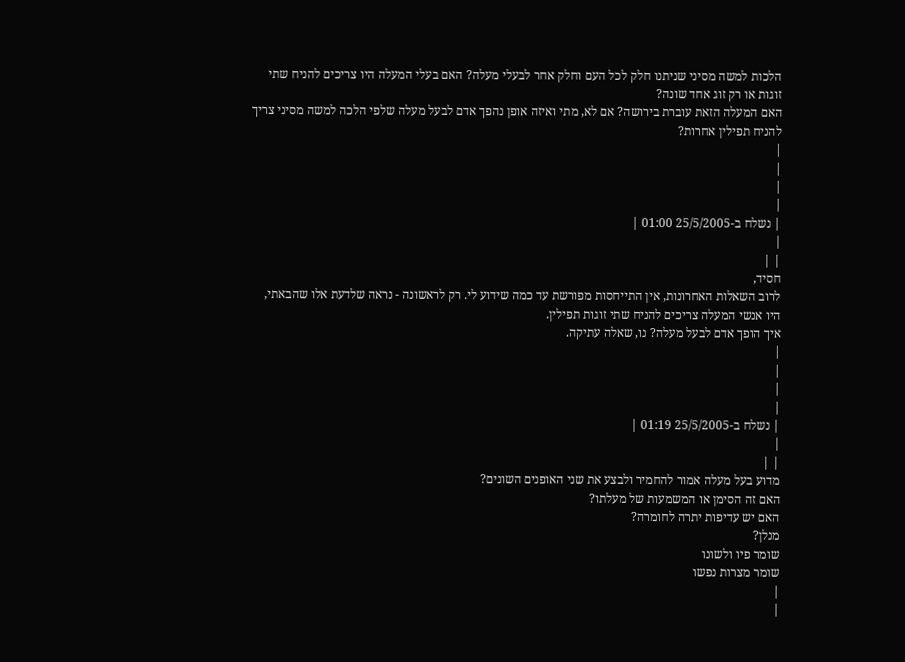הלכות למשה מסיני שניתנו חלק לכל העם וחלק אחר לבעלי מעלה? האם בעלי המעלה היו צריכים להניח שתי זוגות או רק זוג אחד שונה?
האם המעלה הזאת עוברת בירושה? אם לא, מתי ואיזה אופן נהפך אדם לבעל מעלה שלפי הלכה למשה מסיני צריך להניח תפילין אחרות?
|
|
|
|
| נשלח ב-25/5/2005 01:00 |
|
| |
חסיד,
לרוב השאלות האחרונות, אין התייחסות מפורשת עד כמה שידוע לי. רק לראשונה - נראה שלדעת אלו שהבאתי, היו אנשי המעלה צריכים להניח שתי זוגות תפילין.
איך הופך אדם לבעל מעלה? נו, שאלה עתיקה.
|
|
|
|
| נשלח ב-25/5/2005 01:19 |
|
| |
מדוע בעל מעלה אמור להחמיר ולבצע את שני האופנים השונים?
האם זה הסימן או המשמעות של מעלתו?
האם יש עדיפות יתרה לחומרה?
מנלן?
שומר פיו ולשונו
שומר מצרות נפשו
|
|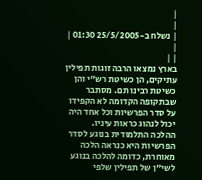|
|
| נשלח ב-25/5/2005 01:30 |
|
| |
בארץ נמצאו הרבה זוגות תפילין עתיקים, הן כשיטת רש"י והן כשיטת רבינו תם. מסתבר שבתקופה הקדומה לא הקפידו על סדר הפרשיות וכל אחד היה יכול לנהוג כראות עיניו.
ההלכה התלמודית בנוגע לסדר הפרשיות היא כנראה הלכה מאוחרת, כדומה להלכה בנוגע לשי"ן של תפילין שלפי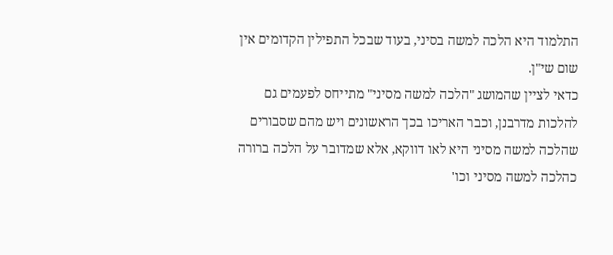התלמוד היא הלכה למשה בסיני, בעוד שבכל התפילין הקדומים אין שום שי"ן.
כדאי לציין שהמושג "הלכה למשה מסיני" מתייחס לפעמים גם להלכות מדרבנן, וכבר האריכו בכך הראשונים ויש מהם שסבורים שהלכה למשה מסיני היא לאו דווקא, אלא שמדובר על הלכה ברורה כהלכה למשה מסיני וכו'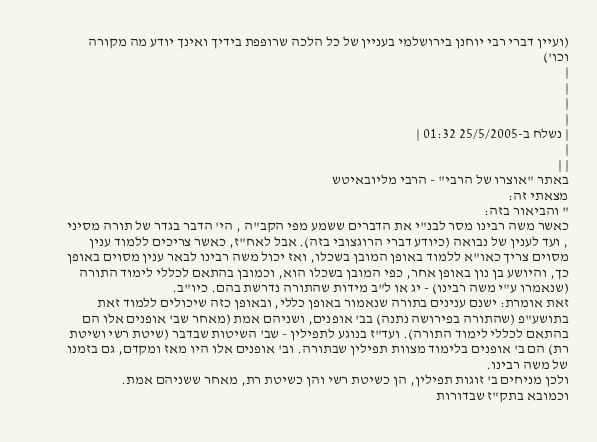(ועיין דברי רבי יוחנן בירושלמי בעניין של כל הלכה שרופפת בידיך ואינך יודע מה מקורה וכו')
|
|
|
|
| נשלח ב-25/5/2005 01:32 |
|
| |
באתר "אוצרו של הרבי" - הרבי מליובאיטש
מצאתי זה:
" והביאור בזה:
כאשר משה רבינו מסר לבנ"י את הדברים ששמע מפי הקב"ה , הי' הדבר בגדר של תורה מסיני , ועד לענין של נבואה (כיודע דברי הרוגצובי בזה). אבל לאח"ז, כאשר צריכים ללמוד ענין מסוים צריך כאו"א ללמוד באופן המובן בשכלו, ואז יכול משה רבינו לבאר ענין מסוים באופן כך, והיושע בן נון באופן אחר, כפי המובן בשכלו הוא, וכמובן בהתאם לכללי לימוד התורה (שנאמרו ע"י משה רבינו) - יג או ל"ב מידות שהתורה נדרשת בהם. כיו"ב.
זאת אומרת: ישנם ענינים בתורה שנאמור באופן כללי, ובאופן כזה שיכולים ללמוד זאת בתושע"פ (שהתורה בפירושה נתנה) בב' אופנים, ושניהם אמת (מאחר שב' אופנים אלו הם בהתאם לכללי לימוד התורה). ועד"ז בנוגע לתפילין - שב' השיטות שבדבר (שיטת רשי ושיטת רת) הם ב' אופנים בלימוד מצוות תפילין שבתורה. וב' אופנים אלו היו מאז ומקדם, גם בזמנו של משה רבינו.
ולכן מניחים ב' זוגות תפילין, הן כשיטת רשי והן כשיטת רת, מאחר ששניהם אמת.
וכמובא בתק"ז שבדורות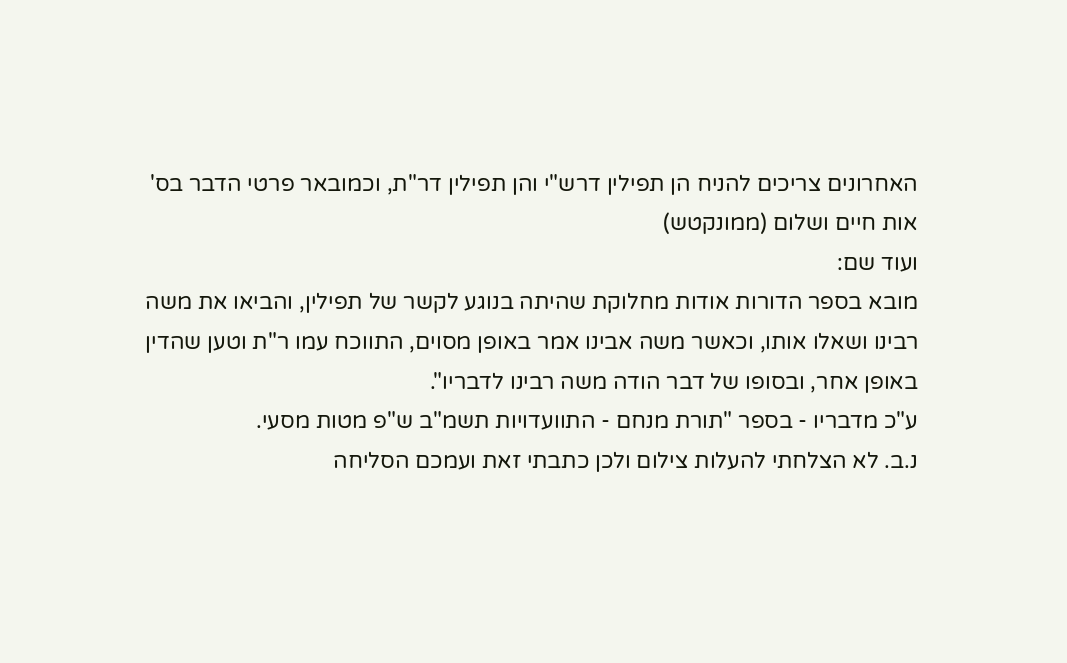האחרונים צריכים להניח הן תפילין דרש"י והן תפילין דר"ת, וכמובאר פרטי הדבר בס' אות חיים ושלום (ממונקטש)
ועוד שם:
מובא בספר הדורות אודות מחלוקת שהיתה בנוגע לקשר של תפילין, והביאו את משה רבינו ושאלו אותו, וכאשר משה אבינו אמר באופן מסוים, התווכח עמו ר"ת וטען שהדין באופן אחר, ובסופו של דבר הודה משה רבינו לדבריו".
ע"כ מדבריו - בספר "תורת מנחם - התוועדויות תשמ"ב ש"פ מטות מסעי.
נ.ב. לא הצלחתי להעלות צילום ולכן כתבתי זאת ועמכם הסליחה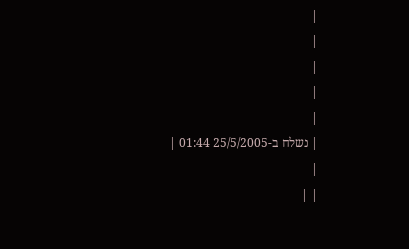|
|
|
|
|
| נשלח ב-25/5/2005 01:44 |
|
| |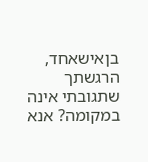בןאישאחד, הרגשתך שתגובתי אינה במקומה? אנא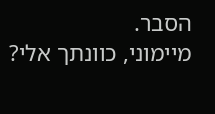הסבר.
מיימוני, כוונתך אלי?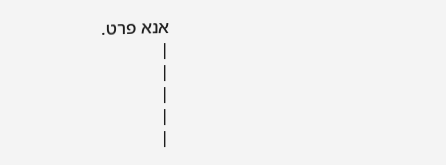אנא פרט.
|
|
|
|
|